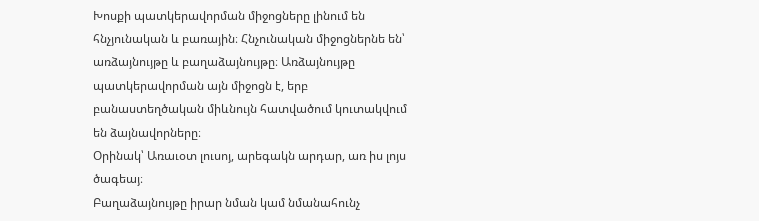Խոսքի պատկերավորման միջոցները լինում են հնչյունական և բառային։ Հնչունական միջոցներնե են՝ առձայնույթը և բաղաձայնույթը։ Առձայնույթը պատկերավորման այն միջոցն է, երբ բանաստեղծական միևնույն հատվածում կուտակվում են ձայնավորները։
Օրինակ՝ Առաւօտ լուսոյ, արեգակն արդար, առ իս լոյս ծագեայ։
Բաղաձայնույթը իրար նման կամ նմանահունչ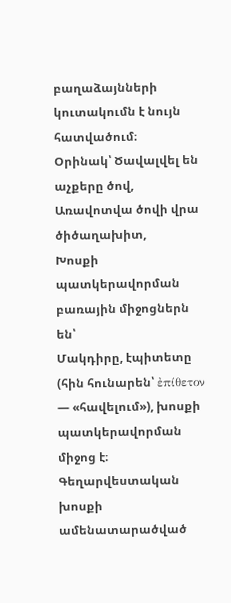բաղաձայնների կուտակումն է նույն հատվածում։
Օրինակ՝ Ծավալվել են աչքերը ծով,
Առավոտվա ծովի վրա ծիծաղախիտ,
Խոսքի պատկերավորման բառային միջոցներն են՝
Մակդիրը, էպիտետը (հին հունարեն՝ ἐπίθετον — «հավելում»), խոսքի պատկերավորման միջոց է։ Գեղարվեստական խոսքի ամենատարածված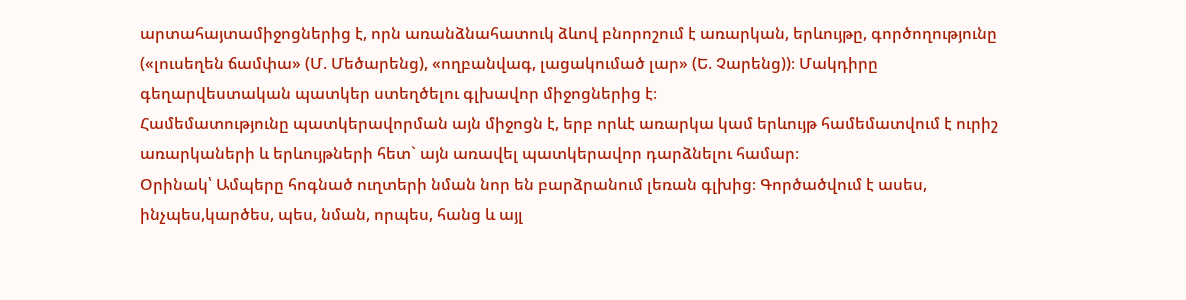արտահայտամիջոցներից է, որն առանձնահատուկ ձևով բնորոշում է առարկան, երևույթը, գործողությունը («լուսեղեն ճամփա» (Մ. Մեծարենց), «ողբանվագ, լացակումած լար» (Ե. Չարենց))։ Մակդիրը գեղարվեստական պատկեր ստեղծելու գլխավոր միջոցներից է։
Համեմատությունը պատկերավորման այն միջոցն է, երբ որևէ առարկա կամ երևույթ համեմատվում է ուրիշ առարկաների և երևույթների հետ` այն առավել պատկերավոր դարձնելու համար։
Օրինակ՝ Ամպերը հոգնած ուղտերի նման նոր են բարձրանում լեռան գլխից։ Գործածվում է ասես, ինչպես,կարծես, պես, նման, որպես, հանց և այլ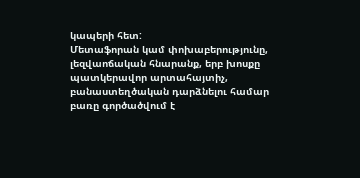կապերի հետ:
Մետաֆորան կամ փոխաբերությունը, լեզվաոճական հնարանք, երբ խոսքը պատկերավոր արտահայտիչ, բանաստեղծական դարձնելու համար բառը գործածվում է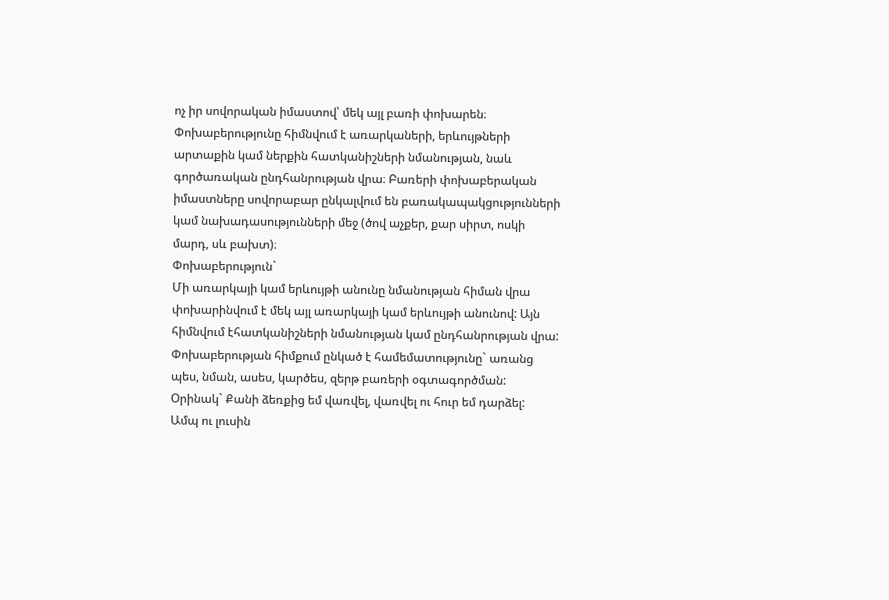ոչ իր սովորական իմաստով՝ մեկ այլ բառի փոխարեն։ Փոխաբերությունը հիմնվում է առարկաների, երևույթների արտաքին կամ ներքին հատկանիշների նմանության, նաև գործառական ընդհանրության վրա։ Բառերի փոխաբերական իմաստները սովորաբար ընկալվում են բառակապակցությունների կամ նախադասությունների մեջ (ծով աչքեր, քար սիրտ, ոսկի մարդ, սև բախտ)։
Փոխաբերություն`
Մի առարկայի կամ երևույթի անունը նմանության հիման վրա փոխարինվում է մեկ այլ առարկայի կամ երևույթի անունով: Այն հիմնվում էհատկանիշների նմանության կամ ընդհանրության վրա: Փոխաբերության հիմքում ընկած է համեմատությունը` առանց պես, նման, ասես, կարծես, զերթ բառերի օգտագործման:
Օրինակ` Քանի ձեռքից եմ վառվել, վառվել ու հուր եմ դարձել:
Ամպ ու լուսին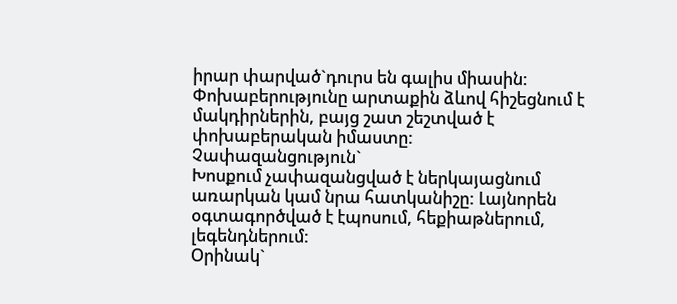իրար փարված`դուրս են գալիս միասին:
Փոխաբերությունը արտաքին ձևով հիշեցնում է մակդիրներին, բայց շատ շեշտված է փոխաբերական իմաստը:
Չափազանցություն`
Խոսքում չափազանցված է ներկայացնում առարկան կամ նրա հատկանիշը: Լայնորեն օգտագործված է էպոսում, հեքիաթներում, լեգենդներում:
Օրինակ`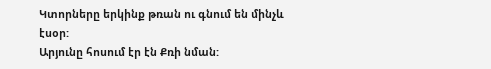Կտորները երկինք թռան ու գնում են մինչև էսօր:
Արյունը հոսում էր էն Քռի նման: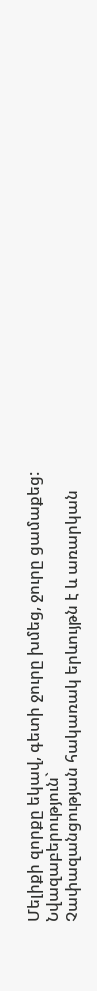Մելիքի զորքը եկավ, գետի ջուրը խմեց, ջուրը ցամաքեց:
Նվազաբերություն`
Չափազանցության հակառակ երևույթն է և առարկան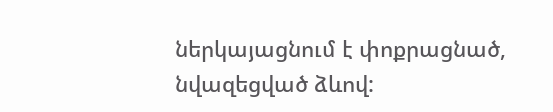ներկայացնում է փոքրացնած, նվազեցված ձևով: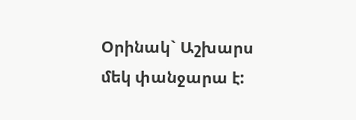Օրինակ` Աշխարս մեկ փանջարա է: